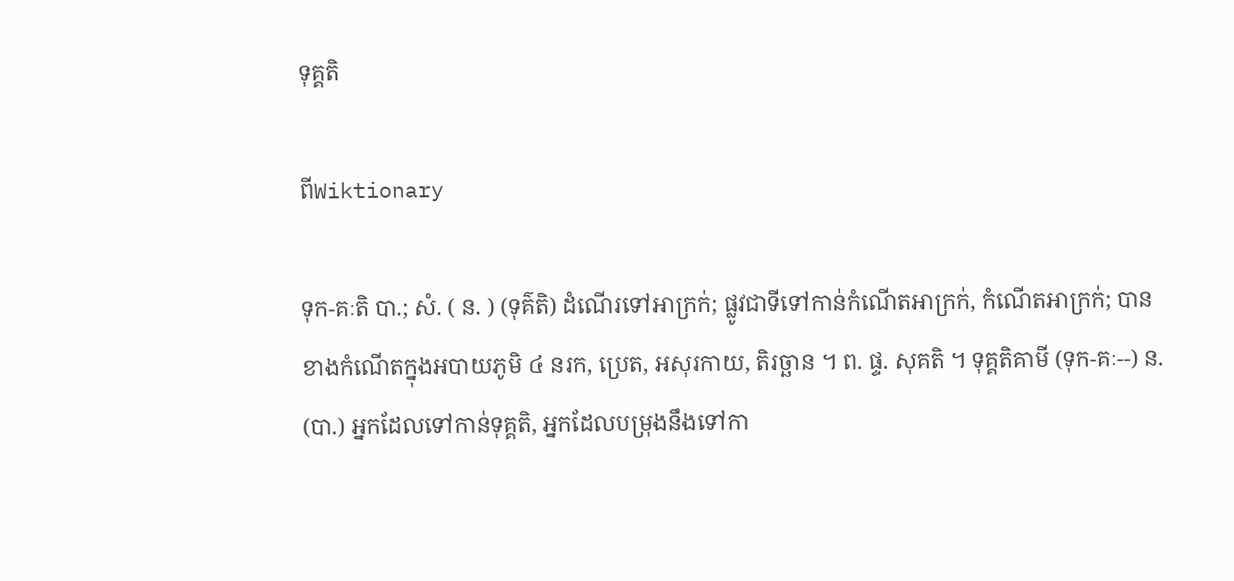ទុគ្គតិ

ពីWiktionary

ទុក-គៈតិ បា.; សំ. ( ន. ) (ទុគ៌តិ) ដំណើរទៅអាក្រក់; ផ្លូវជាទីទៅកាន់កំណើតអាក្រក់, កំណើតអាក្រក់; បានខាងកំណើតក្នុងអបាយភូមិ ៤ នរក, ប្រេត, អសុរកាយ, តិរច្ឆាន ។ ព. ផ្ទ. សុគតិ ។ ទុគ្គតិគាមី (ទុក-គៈ--) ន. (បា.) អ្នកដែលទៅកាន់ទុគ្គតិ, អ្នកដែលបម្រុងនឹងទៅកា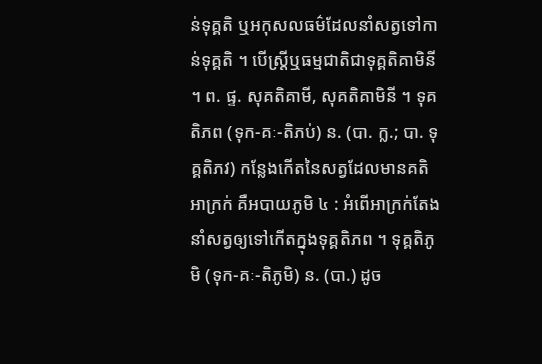ន់ទុគ្គតិ ឬអកុសលធម៌ដែលនាំសត្វទៅកាន់ទុគ្គតិ ។ បើស្ត្រីឬធម្មជាតិជាទុគ្គតិគាមិនី ។ ព. ផ្ទ. សុគតិគាមី, សុគតិគាមិនី ។ ទុគតិភព (ទុក-គៈ-តិភប់) ន. (បា. ក្ល.; បា. ទុគ្គតិភវ) កន្លែងកើតនៃសត្វដែលមានគតិអាក្រក់ គឺអបាយភូមិ ៤ : អំពើអាក្រក់តែងនាំសត្វឲ្យទៅកើតក្នុងទុគ្គតិភព ។ ទុគ្គតិភូមិ (ទុក-គៈ-តិភូមិ) ន. (បា.) ដូច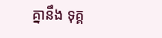គ្នានឹង ទុគ្គ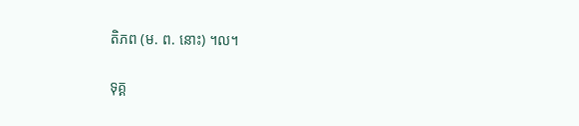តិភព (ម. ព. នោះ) ។ល។

ទុគ្គ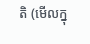តិ (មើលក្នុ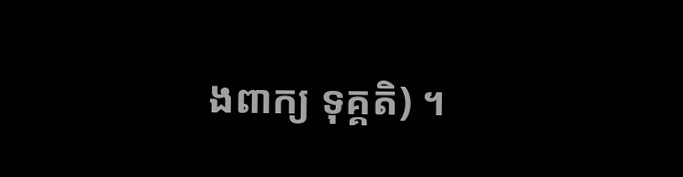ងពាក្យ ទុគ្គតិ) ។